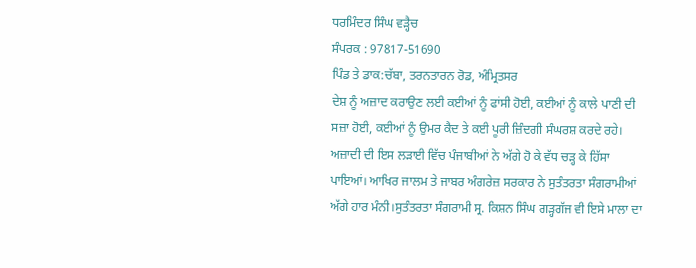ਧਰਮਿੰਦਰ ਸਿੰਘ ਵੜ੍ਹੈਚ
ਸੰਪਰਕ : 97817-51690
ਪਿੰਡ ਤੇ ਡਾਕ:ਚੱਬਾ, ਤਰਨਤਾਰਨ ਰੋਡ, ਅੰਮ੍ਰਿਤਸਰ
ਦੇਸ਼ ਨੂੰ ਅਜ਼ਾਦ ਕਰਾਉਣ ਲਈ ਕਈਆਂ ਨੂੰ ਫਾਂਸੀ ਹੋਈ, ਕਈਆਂ ਨੂੰ ਕਾਲੇ ਪਾਣੀ ਦੀ ਸਜ਼ਾ ਹੋਈ, ਕਈਆਂ ਨੂੰ ਉਮਰ ਕੈਦ ਤੇ ਕਈ ਪੂਰੀ ਜ਼ਿੰਦਗੀ ਸੰਘਰਸ਼ ਕਰਦੇ ਰਹੇ। ਅਜ਼ਾਦੀ ਦੀ ਇਸ ਲੜਾਈ ਵਿੱਚ ਪੰਜਾਬੀਆਂ ਨੇ ਅੱਗੇ ਹੋ ਕੇ ਵੱਧ ਚੜ੍ਹ ਕੇ ਹਿੱਸਾ ਪਾਇਆਂ। ਆਖਿਰ ਜਾਲਮ ਤੇ ਜਾਬਰ ਅੰਗਰੇਜ਼ ਸਰਕਾਰ ਨੇ ਸੁਤੰਤਰਤਾ ਸੰਗਰਾਮੀਆਂ ਅੱਗੇ ਹਾਰ ਮੰਨੀ।ਸੁਤੰਤਰਤਾ ਸੰਗਰਾਮੀ ਸ੍ਰ. ਕਿਸ਼ਨ ਸਿੰਘ ਗੜ੍ਹਗੱਜ ਵੀ ਇਸੇ ਮਾਲਾ ਦਾ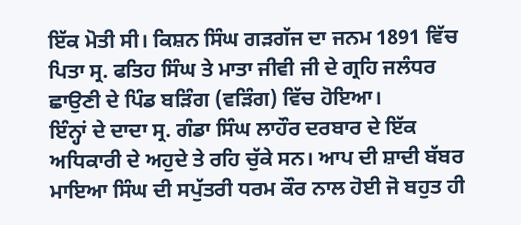ਇੱਕ ਮੋਤੀ ਸੀ। ਕਿਸ਼ਨ ਸਿੰਘ ਗੜਗੱਜ ਦਾ ਜਨਮ 1891 ਵਿੱਚ ਪਿਤਾ ਸ੍ਰ. ਫਤਿਹ ਸਿੰਘ ਤੇ ਮਾਤਾ ਜੀਵੀ ਜੀ ਦੇ ਗ੍ਰਹਿ ਜਲੰਧਰ ਛਾਉਣੀ ਦੇ ਪਿੰਡ ਬੜਿੰਗ (ਵੜਿੰਗ) ਵਿੱਚ ਹੋਇਆ।
ਇੰਨ੍ਹਾਂ ਦੇ ਦਾਦਾ ਸ੍ਰ. ਗੰਡਾ ਸਿੰਘ ਲਾਹੌਰ ਦਰਬਾਰ ਦੇ ਇੱਕ ਅਧਿਕਾਰੀ ਦੇ ਅਹੁਦੇ ਤੇ ਰਹਿ ਚੁੱਕੇ ਸਨ। ਆਪ ਦੀ ਸ਼ਾਦੀ ਬੱਬਰ ਮਾਇਆ ਸਿੰਘ ਦੀ ਸਪੁੱਤਰੀ ਧਰਮ ਕੌਰ ਨਾਲ ਹੋਈ ਜੋ ਬਹੁਤ ਹੀ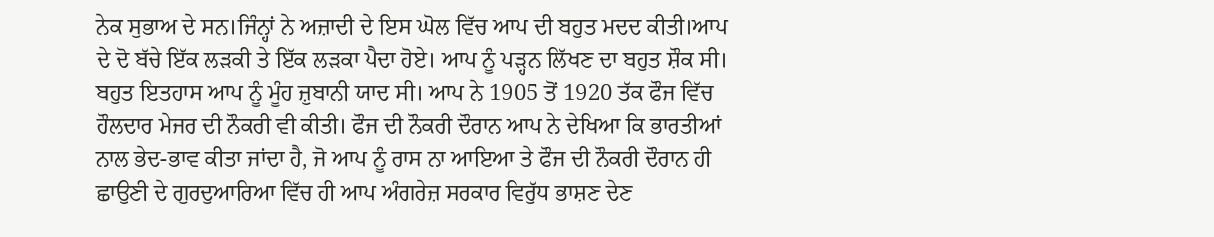ਨੇਕ ਸੁਭਾਅ ਦੇ ਸਨ।ਜਿੰਨ੍ਹਾਂ ਨੇ ਅਜ਼ਾਦੀ ਦੇ ਇਸ ਘੋਲ ਵਿੱਚ ਆਪ ਦੀ ਬਹੁਤ ਮਦਦ ਕੀਤੀ।ਆਪ ਦੇ ਦੋ ਬੱਚੇ ਇੱਕ ਲੜਕੀ ਤੇ ਇੱਕ ਲੜਕਾ ਪੈਦਾ ਹੋਏ। ਆਪ ਨੂੰ ਪੜ੍ਹਨ ਲਿੱਖਣ ਦਾ ਬਹੁਤ ਸ਼ੌਕ ਸੀ। ਬਹੁਤ ਇਤਹਾਸ ਆਪ ਨੂੰ ਮੂੰਹ ਜ਼ੁਬਾਨੀ ਯਾਦ ਸੀ। ਆਪ ਨੇ 1905 ਤੋਂ 1920 ਤੱਕ ਫੌਜ ਵਿੱਚ ਹੌਲਦਾਰ ਮੇਜਰ ਦੀ ਨੌਕਰੀ ਵੀ ਕੀਤੀ। ਫੌਜ ਦੀ ਨੌਕਰੀ ਦੌਰਾਨ ਆਪ ਨੇ ਦੇਖਿਆ ਕਿ ਭਾਰਤੀਆਂ ਨਾਲ ਭੇਦ-ਭਾਵ ਕੀਤਾ ਜਾਂਦਾ ਹੈ, ਜੋ ਆਪ ਨੂੰ ਰਾਸ ਨਾ ਆਇਆ ਤੇ ਫੌਜ ਦੀ ਨੌਕਰੀ ਦੌਰਾਨ ਹੀ ਛਾਉਣੀ ਦੇ ਗੁਰਦੁਆਰਿਆ ਵਿੱਚ ਹੀ ਆਪ ਅੰਗਰੇਜ਼ ਸਰਕਾਰ ਵਿਰੁੱਧ ਭਾਸ਼ਣ ਦੇਣ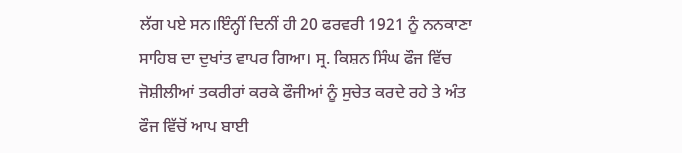ਲੱਗ ਪਏ ਸਨ।ਇੰਨ੍ਹੀਂ ਦਿਨੀਂ ਹੀ 20 ਫਰਵਰੀ 1921 ਨੂੰ ਨਨਕਾਣਾ ਸਾਹਿਬ ਦਾ ਦੁਖਾਂਤ ਵਾਪਰ ਗਿਆ। ਸ੍ਰ. ਕਿਸ਼ਨ ਸਿੰਘ ਫੌਜ ਵਿੱਚ
ਜੋਸ਼ੀਲੀਆਂ ਤਕਰੀਰਾਂ ਕਰਕੇ ਫੌਜੀਆਂ ਨੂੰ ਸੁਚੇਤ ਕਰਦੇ ਰਹੇ ਤੇ ਅੰਤ ਫੌਜ ਵਿੱਚੋਂ ਆਪ ਬਾਈ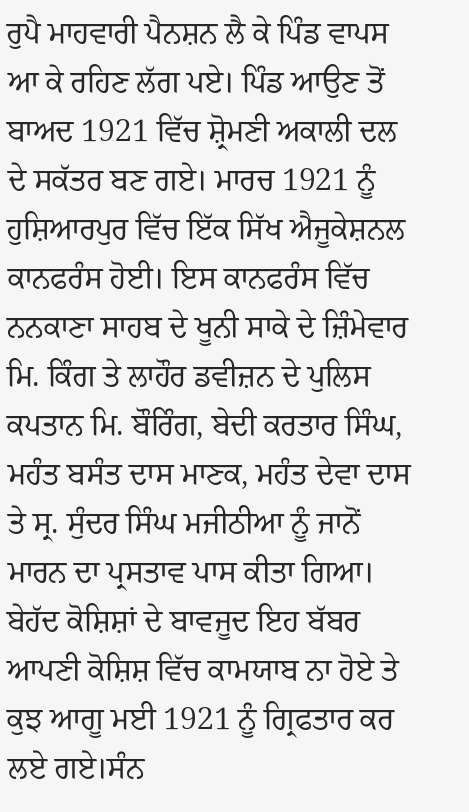ਰੁਪੈ ਮਾਹਵਾਰੀ ਪੈਨਸ਼ਨ ਲੈ ਕੇ ਪਿੰਡ ਵਾਪਸ ਆ ਕੇ ਰਹਿਣ ਲੱਗ ਪਏ। ਪਿੰਡ ਆਉਣ ਤੋਂ ਬਾਅਦ 1921 ਵਿੱਚ ਸ਼੍ਰੋਮਣੀ ਅਕਾਲੀ ਦਲ ਦੇ ਸਕੱਤਰ ਬਣ ਗਏ। ਮਾਰਚ 1921 ਨੂੰ ਹੁਸ਼ਿਆਰਪੁਰ ਵਿੱਚ ਇੱਕ ਸਿੱਖ ਐਜੂਕੇਸ਼ਨਲ ਕਾਨਫਰੰਸ ਹੋਈ। ਇਸ ਕਾਨਫਰੰਸ ਵਿੱਚ ਨਨਕਾਣਾ ਸਾਹਬ ਦੇ ਖੂਨੀ ਸਾਕੇ ਦੇ ਜ਼ਿੰਮੇਵਾਰ ਮਿ. ਕਿੰਗ ਤੇ ਲਾਹੌਰ ਡਵੀਜ਼ਨ ਦੇ ਪੁਲਿਸ ਕਪਤਾਨ ਮਿ. ਬੌਰਿੰਗ, ਬੇਦੀ ਕਰਤਾਰ ਸਿੰਘ, ਮਹੰਤ ਬਸੰਤ ਦਾਸ ਮਾਣਕ, ਮਹੰਤ ਦੇਵਾ ਦਾਸ ਤੇ ਸ੍ਰ. ਸੁੰਦਰ ਸਿੰਘ ਮਜੀਠੀਆ ਨੂੰ ਜਾਨੋਂ ਮਾਰਨ ਦਾ ਪ੍ਰਸਤਾਵ ਪਾਸ ਕੀਤਾ ਗਿਆ। ਬੇਹੱਦ ਕੋਸ਼ਿਸ਼ਾਂ ਦੇ ਬਾਵਜੂਦ ਇਹ ਬੱਬਰ ਆਪਣੀ ਕੋਸ਼ਿਸ਼ ਵਿੱਚ ਕਾਮਯਾਬ ਨਾ ਹੋਏ ਤੇ ਕੁਝ ਆਗੂ ਮਈ 1921 ਨੂੰ ਗ੍ਰਿਫਤਾਰ ਕਰ ਲਏ ਗਏ।ਸੰਨ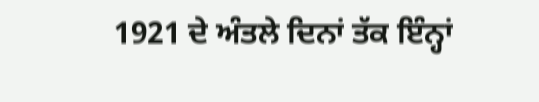1921 ਦੇ ਅੰਤਲੇ ਦਿਨਾਂ ਤੱਕ ਇੰਨ੍ਹਾਂ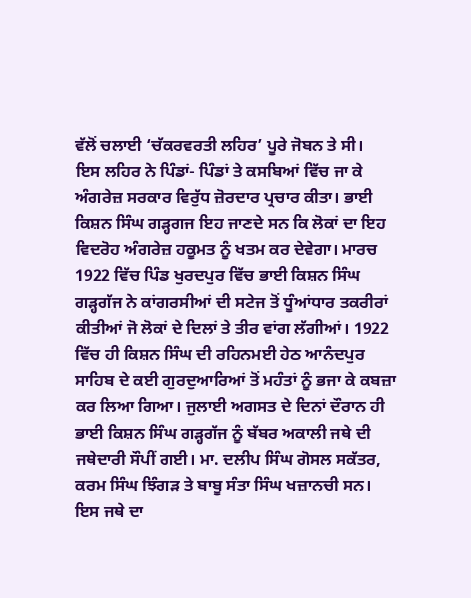ਵੱਲੋਂ ਚਲਾਈ ‘ਚੱਕਰਵਰਤੀ ਲਹਿਰ’ ਪੂਰੇ ਜੋਬਨ ਤੇ ਸੀ।
ਇਸ ਲਹਿਰ ਨੇ ਪਿੰਡਾਂ- ਪਿੰਡਾਂ ਤੇ ਕਸਬਿਆਂ ਵਿੱਚ ਜਾ ਕੇ ਅੰਗਰੇਜ਼ ਸਰਕਾਰ ਵਿਰੁੱਧ ਜ਼ੋਰਦਾਰ ਪ੍ਰਚਾਰ ਕੀਤਾ। ਭਾਈ ਕਿਸ਼ਨ ਸਿੰਘ ਗੜ੍ਹਗਜ ਇਹ ਜਾਣਦੇ ਸਨ ਕਿ ਲੋਕਾਂ ਦਾ ਇਹ ਵਿਦਰੋਹ ਅੰਗਰੇਜ਼ ਹਕੂਮਤ ਨੂੰ ਖਤਮ ਕਰ ਦੇਵੇਗਾ। ਮਾਰਚ 1922 ਵਿੱਚ ਪਿੰਡ ਖੁਰਦਪੁਰ ਵਿੱਚ ਭਾਈ ਕਿਸ਼ਨ ਸਿੰਘ ਗੜ੍ਹਗੱਜ ਨੇ ਕਾਂਗਰਸੀਆਂ ਦੀ ਸਟੇਜ ਤੋਂ ਧੂੰਆਂਧਾਰ ਤਕਰੀਰਾਂ ਕੀਤੀਆਂ ਜੋ ਲੋਕਾਂ ਦੇ ਦਿਲਾਂ ਤੇ ਤੀਰ ਵਾਂਗ ਲੱਗੀਆਂ। 1922 ਵਿੱਚ ਹੀ ਕਿਸ਼ਨ ਸਿੰਘ ਦੀ ਰਹਿਨਮਈ ਹੇਠ ਆਨੰਦਪੁਰ ਸਾਹਿਬ ਦੇ ਕਈ ਗੁਰਦੁਆਰਿਆਂ ਤੋਂ ਮਹੰਤਾਂ ਨੂੰ ਭਜਾ ਕੇ ਕਬਜ਼ਾ ਕਰ ਲਿਆ ਗਿਆ। ਜੁਲਾਈ ਅਗਸਤ ਦੇ ਦਿਨਾਂ ਦੌਰਾਨ ਹੀ ਭਾਈ ਕਿਸ਼ਨ ਸਿੰਘ ਗੜ੍ਹਗੱਜ ਨੂੰ ਬੱਬਰ ਅਕਾਲੀ ਜਥੇ ਦੀ ਜਥੇਦਾਰੀ ਸੌਪੀਂ ਗਈ। ਮਾ. ਦਲੀਪ ਸਿੰਘ ਗੋਸਲ ਸਕੱਤਰ, ਕਰਮ ਸਿੰਘ ਝਿੰਗੜ ਤੇ ਬਾਬੂ ਸੰਤਾ ਸਿੰਘ ਖਜ਼ਾਨਚੀ ਸਨ। ਇਸ ਜਥੇ ਦਾ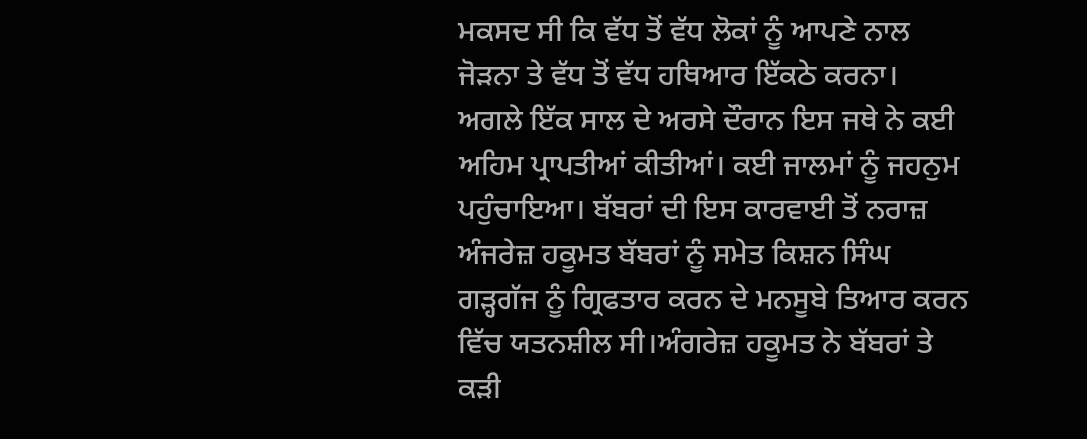ਮਕਸਦ ਸੀ ਕਿ ਵੱਧ ਤੋਂ ਵੱਧ ਲੋਕਾਂ ਨੂੰ ਆਪਣੇ ਨਾਲ ਜੋੜਨਾ ਤੇ ਵੱਧ ਤੋਂ ਵੱਧ ਹਥਿਆਰ ਇੱਕਠੇ ਕਰਨਾ। ਅਗਲੇ ਇੱਕ ਸਾਲ ਦੇ ਅਰਸੇ ਦੌਰਾਨ ਇਸ ਜਥੇ ਨੇ ਕਈ ਅਹਿਮ ਪ੍ਰਾਪਤੀਆਂ ਕੀਤੀਆਂ। ਕਈ ਜਾਲਮਾਂ ਨੂੰ ਜਹਨੁਮ ਪਹੁੰਚਾਇਆ। ਬੱਬਰਾਂ ਦੀ ਇਸ ਕਾਰਵਾਈ ਤੋਂ ਨਰਾਜ਼ ਅੰਜਰੇਜ਼ ਹਕੂਮਤ ਬੱਬਰਾਂ ਨੂੰ ਸਮੇਤ ਕਿਸ਼ਨ ਸਿੰਘ ਗੜ੍ਹਗੱਜ ਨੂੰ ਗ੍ਰਿਫਤਾਰ ਕਰਨ ਦੇ ਮਨਸੂਬੇ ਤਿਆਰ ਕਰਨ ਵਿੱਚ ਯਤਨਸ਼ੀਲ ਸੀ।ਅੰਗਰੇਜ਼ ਹਕੂਮਤ ਨੇ ਬੱਬਰਾਂ ਤੇ ਕੜੀ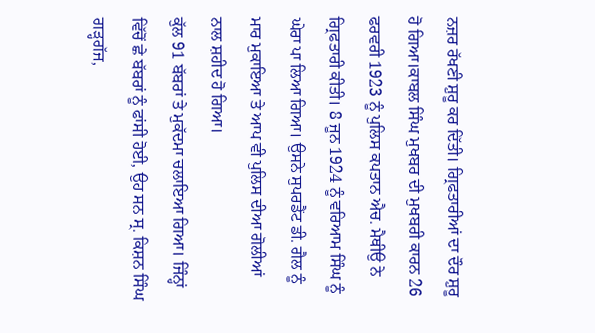ਨਜ਼ਰ ਰੱਖਣੀ ਸ਼ੁਰੂ ਕਰ ਦਿੱਤੀ। ਗ੍ਰਿਫਤਾਰੀਆਂ ਦਾ ਦੌਰ ਸ਼ੁਰੂ ਹੋ ਗਿਆ।ਕਾਬਲ ਸਿੰਘ ਮੁਖਬਰ ਦੀ ਮੁਖਬਰੀ ਕਾਰਨ 26 ਫਰਵਰੀ 1923 ਨੂੰ ਪੁਲਿਸ ਕਪਤਾਨ ਐਚ. ਮੈਥੀਉ ਨੇ ਗ੍ਰਿਫਤਾਰੀ ਕੀਤੀ। 8 ਜੂਨ 1924 ਨੂੰ ਵਰਿਆਮ ਸਿੰਘ ਨੂੰ ਘੇਰਾ ਪਾ ਲਿਆ ਗਿਆ। ਉਸਨੇ ਸੁਪਰਡੈਂਟ ਡੀ. ਗੈਲ ਨੂੰ ਮਾਰ ਮੁਕਾਇਆ ਤੇ ਆਪ ਵੀ ਪੁਲਿਸ ਦੀਆ ਗੋਲੀਆਂ ਨਾਲ ਸ਼ਹੀਦ ਹੋ ਗਿਆ।
ਕੁੱਲ 91 ਬੱਬਰਾਂ ਤੇ ਮੁਕੱਦਮਾ ਚਲਾਇਆ ਗਿਆ। ਜਿੰਨ੍ਹਾਂ ਵਿੱਚੋਂ ਛੇ ਬੱਬਰਾਂ ਨੂੰ ਫਾਂਸੀ ਹੋਈ, ਉਹ ਸਨ ਸ੍ਰ. ਕਿਸ਼ਨ ਸਿੰਘ ਗੜ੍ਹਗੱਜ,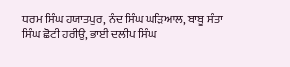ਧਰਮ ਸਿੰਘ ਹਯਾਤਪੁਰ, ਨੰਦ ਸਿੰਘ ਘੜਿਆਲ, ਬਾਬੂ ਸੰਤਾ ਸਿੰਘ ਛੋਟੀ ਹਰੀਉ, ਭਾਈ ਦਲੀਪ ਸਿੰਘ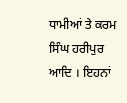ਧਾਮੀਆਂ ਤੇ ਕਰਮ ਸਿੰਘ ਹਰੀਪੁਰ ਆਦਿ । ਇਹਨਾਂ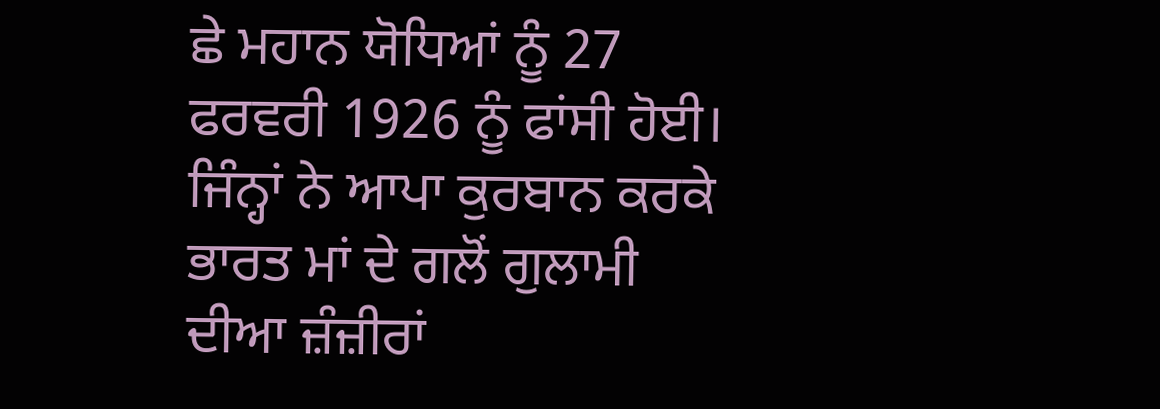ਛੇ ਮਹਾਨ ਯੋਧਿਆਂ ਨੂੰ 27 ਫਰਵਰੀ 1926 ਨੂੰ ਫਾਂਸੀ ਹੋਈ। ਜਿੰਨ੍ਹਾਂ ਨੇ ਆਪਾ ਕੁਰਬਾਨ ਕਰਕੇ ਭਾਰਤ ਮਾਂ ਦੇ ਗਲੋਂ ਗੁਲਾਮੀ ਦੀਆ ਜ਼ੰਜ਼ੀਰਾਂ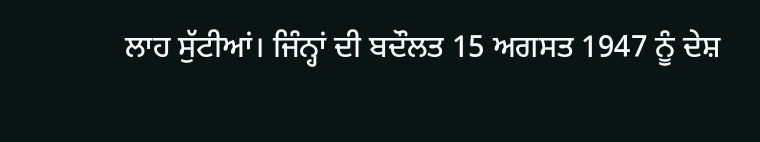ਲਾਹ ਸੁੱਟੀਆਂ। ਜਿੰਨ੍ਹਾਂ ਦੀ ਬਦੌਲਤ 15 ਅਗਸਤ 1947 ਨੂੰ ਦੇਸ਼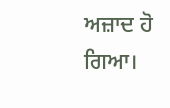ਅਜ਼ਾਦ ਹੋ ਗਿਆ।